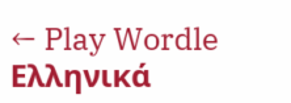← Play Wordle Ελληνικά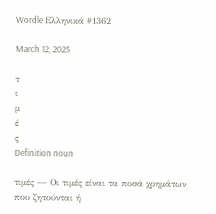Wordle Ελληνικά #1362

March 12, 2025

τ
ι
μ
έ
ς
Definition noun

τιμές — Οι τιμές είναι τα ποσά χρημάτων που ζητούνται ή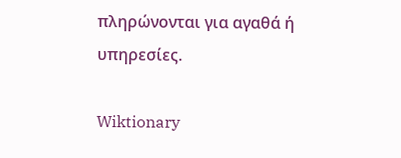πληρώνονται για αγαθά ή υπηρεσίες.

Wiktionary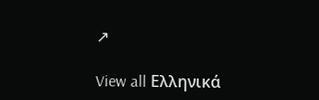↗

View all Ελληνικά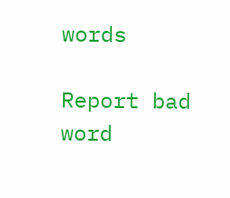words

Report bad word